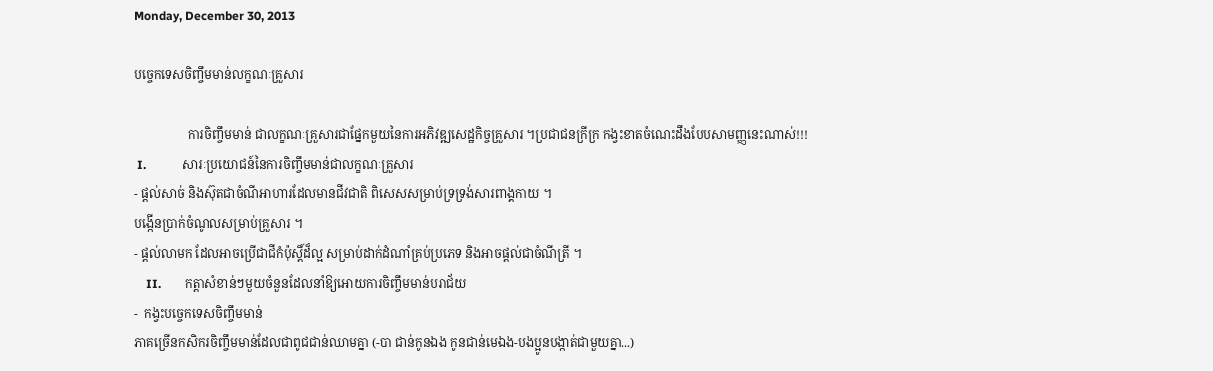Monday, December 30, 2013

បច្ចេកទេសចិញ្ចឹមមាន់លក្ខណៈគ្រួសារ

                 ការចិញ្ចឹមមាន់ ជាលក្ខណៈគ្រួសារជាផ្នែកមួយនៃការអភិវឌ្ឍសេដ្ឋកិច្ចគ្រួសារ ។ប្រជាជនក្រីក្រ កង្វះខាតចំណេះដឹងបែបសាមញ្ញនេះណាស់!!!
 I.            សារៈប្រយោជន៍នៃការចិញ្ចឹមមាន់ជាលក្ខណៈគ្រួសារ
- ផ្តល់សាច់ និងស៊ុតជាចំណីអាហារដែលមានជីវជាតិ ពិសេសសម្រាប់ទ្រទ្រង់សារពាង្គកាយ ។
បង្កើនប្រាក់ចំណូលសម្រាប់គ្រួសារ ។
- ផ្តល់លាមក ដែលអាចប្រើជាជីកំប៉ុស្តិ៍ដ៏ល្អ សម្រាប់ដាក់ដំណាំគ្រប់ប្រភេទ និងអាចផ្តល់ជាចំណីត្រី ។
    II.        កត្តាសំខាន់ៗមួយចំនួនដែលនាំឱ្យអោយការចិញ្ចឹមមាន់បរាជ័យ
-  កង្វះបច្ចេកទេសចិញ្ចឹមមាន់
ភាគច្រើនកសិករចិញ្ចឹមមាន់ដែលជាពូជជាន់ឈាមគ្នា (-បា ជាន់កូនឯង កូនជាន់មេឯង-បងប្អូនបង្កាត់ជាមួយគ្នា...)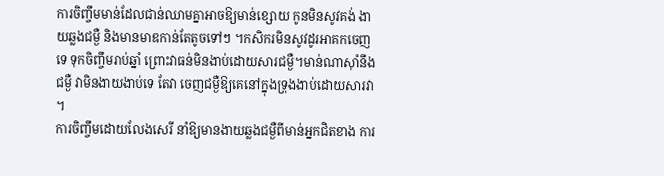ការចិញ្ចឹមមាន់ដែលជាន់ឈាមគ្នាអាចឱ្យមាន់ខ្សោយ កូនមិនសូវគង់ ងាយឆ្លងជម្ងឺ និងមានមាឌកាន់តែតូចទៅៗ ។កសិករមិនសូវដូរអាគកចេញទេ ទុកចិញ្ចឹមរាប់ឆ្នាំ ព្រោះវាធន់មិនងាប់ដោយសារជម្ងឺ។មាន់ណាស៊ាំនឹងជម្ងឺ វាមិនងាយងាប់ទេ តែវា ចេញជម្ងឺឱ្យគេនៅក្នុងទ្រុងងាប់ដោយសារវា ។
ការចិញ្ចឹមដោយលែងសេរី នាំឱ្យមានងាយឆ្លងជម្ងឺពីមាន់អ្នកជិតខាង ការ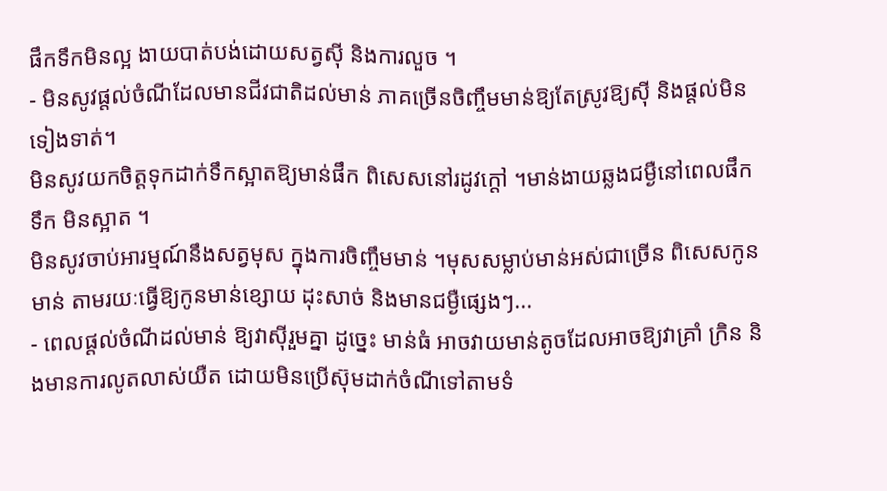ផឹកទឹកមិនល្អ ងាយបាត់បង់ដោយសត្វស៊ី និងការលួច ។
- មិនសូវផ្តល់ចំណីដែលមានជីវជាតិដល់មាន់ ភាគច្រើនចិញ្ចឹមមាន់ឱ្យតែស្រូវឱ្យស៊ី និងផ្តល់មិនទៀងទាត់។
មិនសូវយកចិត្តទុកដាក់ទឹកស្អាតឱ្យមាន់ផឹក ពិសេសនៅរដូវក្តៅ ។មាន់ងាយឆ្លងជម្ងឺនៅពេលផឹកទឹក មិនស្អាត ។
មិនសូវចាប់អារម្មណ៍នឹងសត្វមុស ក្នុងការចិញ្ចឹមមាន់ ។មុសសម្លាប់មាន់អស់ជាច្រើន ពិសេសកូនមាន់ តាមរយៈធ្វើឱ្យកូនមាន់ខ្សោយ ដុះសាច់ និងមានជម្ងឺផ្សេងៗ...
- ពេលផ្តល់ចំណីដល់មាន់ ឱ្យវាស៊ីរួមគ្នា ដូច្នេះ មាន់ធំ អាចវាយមាន់តូចដែលអាចឱ្យវាគ្រាំ ក្រិន និងមានការលូតលាស់យឺត ដោយមិនប្រើស៊ុមដាក់ចំណីទៅតាមទំ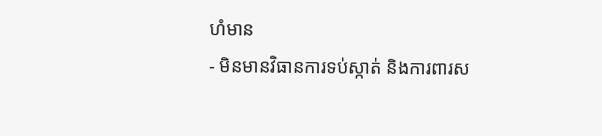ហំមាន
- មិនមានវិធានការទប់ស្កាត់ និងការពារស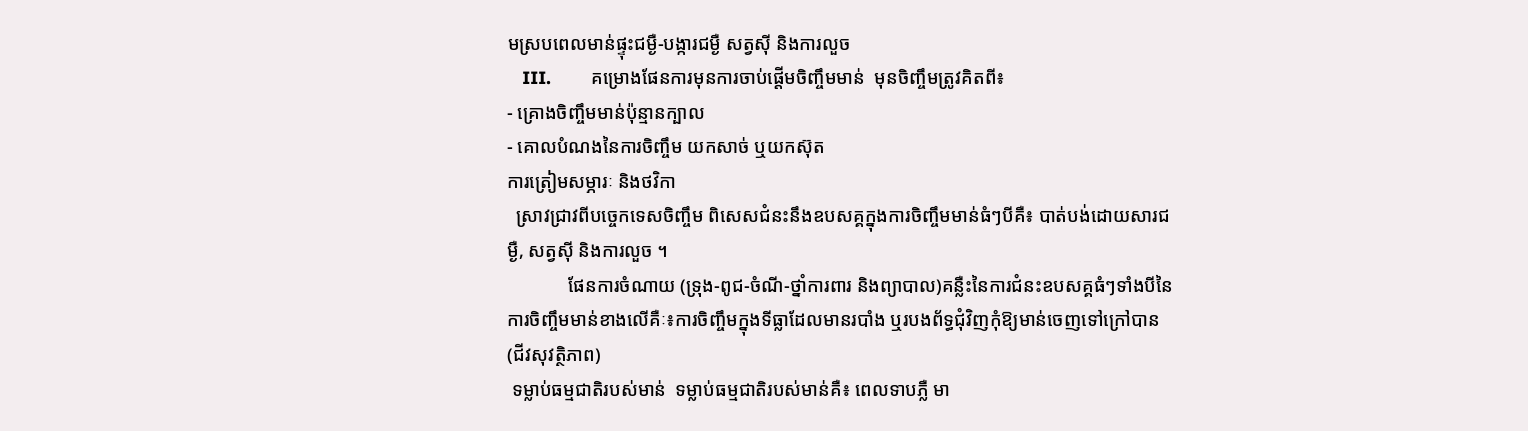មស្របពេលមាន់ផ្ទុះជម្ងឺ-បង្ការជម្ងឺ សត្វស៊ី និងការលួច
   III.        គម្រោងផែនការមុនការចាប់ផ្តើមចិញ្ចឹមមាន់  មុនចិញ្ចឹមត្រូវគិតពី៖
- គ្រោងចិញ្ចឹមមាន់ប៉ុន្មានក្បាល
- គោលបំណងនៃការចិញ្ចឹម យកសាច់ ឬយកស៊ុត
ការត្រៀមសម្ភារៈ និងថវិកា
  ស្រាវជ្រាវពីបច្ចេកទេសចិញ្ចឹម ពិសេសជំនះនឹងឧបសគ្គក្នុងការចិញ្ចឹមមាន់ធំៗបីគឺ៖ បាត់បង់ដោយសារជម្ងឺ, សត្វស៊ី និងការលួច ។
             ផែនការចំណាយ (ទ្រុង-ពូជ-ចំណី-ថ្នាំការពារ និងព្យាបាល)គន្លឺះនៃការជំនះឧបសគ្គធំៗទាំងបីនៃការចិញ្ចឹមមាន់ខាងលើគឺៈ៖ការចិញ្ចឹមក្នុងទីធ្លាដែលមានរបាំង ឬរបងព័ទ្ធជុំវិញកុំឱ្យមាន់ចេញទៅក្រៅបាន (ជីវសុវត្ថិភាព)
 ទម្លាប់ធម្មជាតិរបស់មាន់  ទម្លាប់ធម្មជាតិរបស់មាន់គឺ៖ ពេលទាបភ្លឺ មា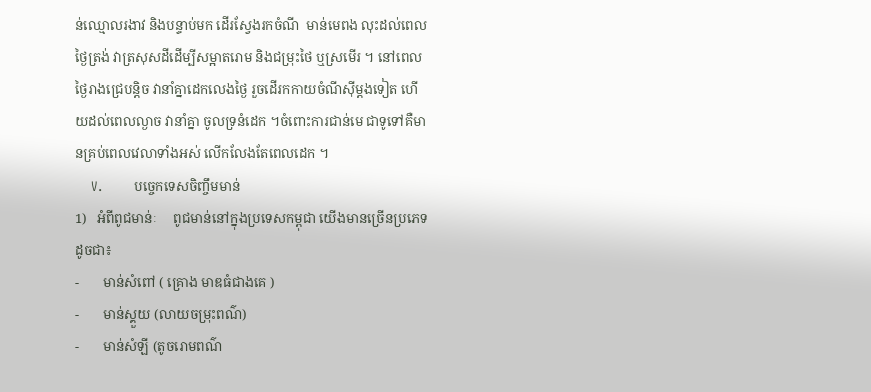ន់ឈ្មោលរងាវ និងបន្ទាប់មក ដើរស្វែងរកចំណី  មាន់មេពង លុះដល់ពេលថ្ងៃត្រង់ វាត្រសុសដីដើម្បីសម្អាតរោម និងជម្រុះថៃ ឬស្រមើរ ។ នៅពេល  ថ្ងៃរាងជ្រេបន្តិច វានាំគ្នាដេកលេងថ្ងៃ រួចដើរកកាយចំណីស៊ីម្តងទៀត ហើយដល់ពេលល្ងាច វានាំគ្នា ចូលទ្រនំដេក ។ចំពោះការជាន់មេ ជាទូទៅគឺមានគ្រប់ពេលវេលាទាំងអស់ លើកលែងតែពេលដេក ។
    V.        បច្ចេកទេសចិញ្ចឹមមាន់
1)   អំពីពូជមាន់ៈ     ពូជមាន់នៅក្នុងប្រទេសកម្ពុជា យើងមានច្រើនប្រភេទ ដូចជា៖
-       មាន់សំពៅ ( គ្រោង មាឌធំជាងគេ )
-       មាន់ស្គួយ (លាយចម្រុះពណ៌)
-       មាន់សំឡី (តូចរោមពណ៌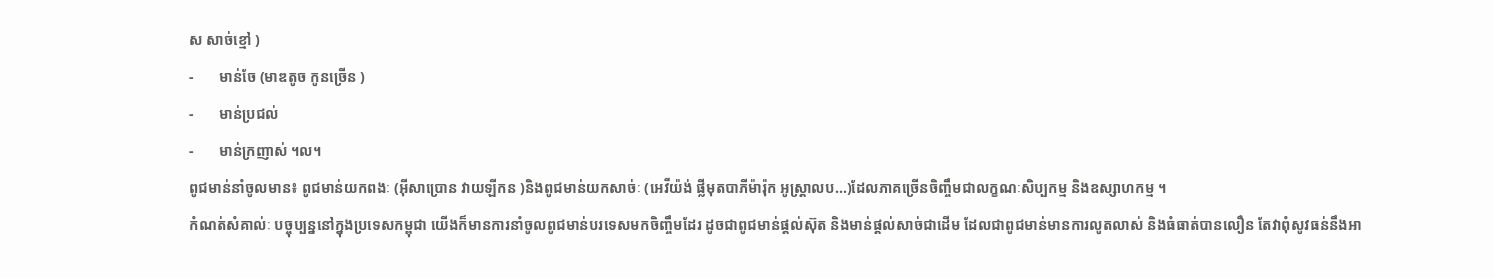ស សាច់ខ្មៅ )
-       មាន់ចែ (មាឌតូច កូនច្រើន )
-       មាន់ប្រជល់
-       មាន់ក្រញាស់ ។ល។
ពូជមាន់នាំចូលមាន៖ ពូជមាន់យកពងៈ (អ៊ីសាប្រោន វាយឡីកន )និងពូជមាន់យកសាច់ៈ (អេវីយ៉ង់ ផ្លីមុតបាភីម៉ារ៉ុក អូស្ត្រាលប...)ដែលភាគច្រើនចិញ្ចឹមជាលក្ខណៈសិប្បកម្ម និងឧស្សាហកម្ម ។
កំណត់សំគាល់ៈ បច្ចុប្បន្ននៅក្នុងប្រទេសកម្ពុជា យើងក៏មានការនាំចូលពូជមាន់បរទេសមកចិញ្ចឹមដែរ ដូចជាពូជមាន់ផ្តល់ស៊ុត និងមាន់ផ្តល់សាច់ជាដើម ដែលជាពូជមាន់មានការលូតលាស់ និងធំធាត់បានលឿន តែវាពុំសូវធន់នឹងអា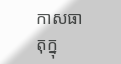កាសធាតុក្នុ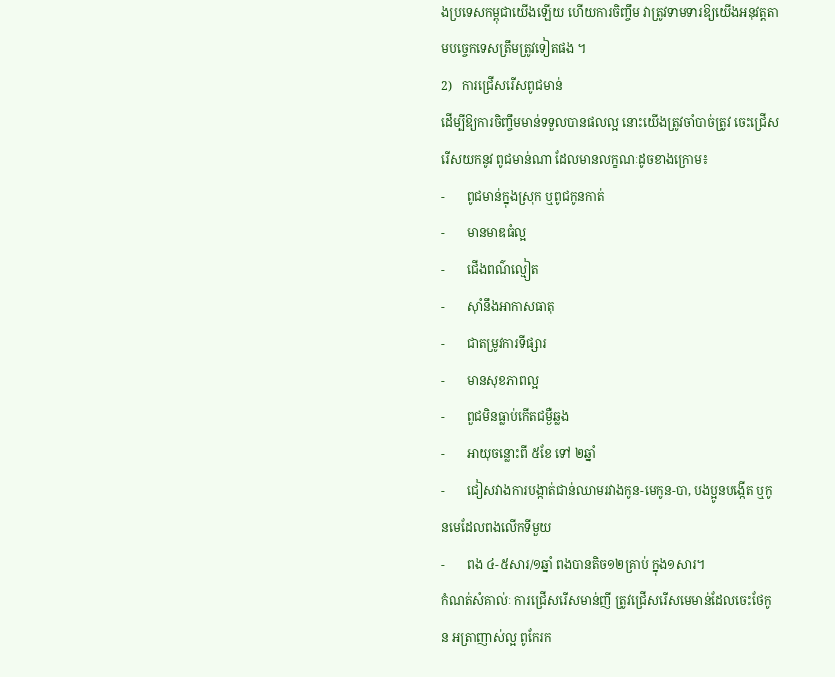ងប្រទេសកម្ពុជាយើងឡើយ ហើយការចិញ្ចឹម វាត្រូវទាមទារឱ្យយើងអនុវត្តតាមបច្ចេកទេសត្រឹមត្រូវទៀតផង ។
2)   ការជ្រើសរើសពូជមាន់
ដើម្បីឱ្យការចិញ្ចឹមមាន់ទទួលបានផលល្អ នោះយើងត្រូវចាំបាច់ត្រូវ ចេះជ្រើសរើសយកនូវ ពូជមាន់ណា ដែលមានលក្ខណៈដូចខាងក្រោម៖
-       ពូជមាន់ក្នុងស្រុក ឬពូជកូនកាត់
-       មានមាឌធំល្អ
-       ជើងពណ៌ល្មៀត
-       ស៊ាំនឹងអាកាសធាតុ
-       ជាតម្រូវការទីផ្សារ
-       មានសុខភាពល្អ
-       ពួជមិនធ្លាប់កើតជម្ងឺឆ្លង
-       អាយុចន្លោះពី ៥ខែ ទៅ ២ឆ្នាំ
-       ជៀសវាងការបង្កាត់ជាន់ឈាមរវាងកូន-មេកូន-បា, បងប្អូនបង្កើត ឬកូនមេដែលពងលើកទីមួយ
-       ពង ៤-៥សារ/១ឆ្នាំ ពងបានតិច១២គ្រាប់ ក្នុង១សារ។
កំណត់សំគាល់ៈ ការជ្រើសរើសមាន់ញី ត្រូវជ្រើសរើសមេមាន់ដែលចេះថែកូន អត្រាញាស់ល្អ ពូកែរក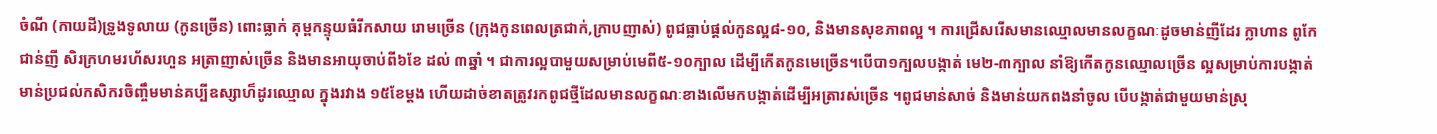ចំណី (កាយដី)ទ្រូងទូលាយ (កូនច្រើន) ពោះធ្លាក់ គុម្ពកន្ទុយធំរីកសាយ រោមច្រើន (ក្រុងកូនពេលត្រជាក់,ក្រាបញាស់) ពូជធ្លាប់ផ្តល់កូនល្អ៨-១០, និងមានសុខភាពល្អ ។ ការជ្រើសរើសមានឈ្មោលមានលក្ខណៈដូចមាន់ញីដែរ ក្លាហាន ពូកែជាន់ញី សិរក្រហមរហ័សរហួន អត្រាញាស់ច្រើន និងមានអាយុចាប់ពី៦ខែ ដល់ ៣ឆ្នាំ ។ ជាការល្អបាមួយសម្រាប់មេពី៥-១០ក្បាល ដើម្បីកើតកូនមេច្រើន។បើបា១ក្បលបង្កាត់ មេ២-៣ក្បាល នាំឱ្យកើតកូនឈ្មោលច្រើន ល្អសម្រាប់ការបង្កាត់មាន់ប្រជល់កសិករចិញ្ចឹមមាន់គប្បីឧស្សាហ៏ដូរឈ្មោល ក្នុងរវាង ១៥ខែម្តង ហើយដាច់ខាតត្រូវរកពូជថ្មីដែលមានលក្ខណៈខាងលើមកបង្កាត់ដើម្បីអត្រារស់ច្រើន ។ពូជមាន់សាច់ និងមាន់យកពងនាំចូល បើបង្កាត់ជាមួយមាន់ស្រុ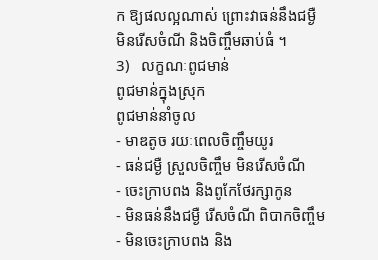ក ឱ្យផលល្អណាស់ ព្រោះវាធន់នឹងជម្ងឺ មិនរើសចំណី និងចិញ្ចឹមឆាប់ធំ ។
3)   លក្ខណៈពូជមាន់
ពូជមាន់ក្នុងស្រុក
ពូជមាន់នាំចូល
- មាឌតូច រយៈពេលចិញ្ចឹមយូរ
- ធន់ជម្ងឺ ស្រួលចិញ្ចឹម មិនរើសចំណី
- ចេះក្រាបពង និងពូកែថែរក្សាកូន
- មិនធន់នឹងជម្ងឺ រើសចំណី ពិបាកចិញ្ចឹម
- មិនចេះក្រាបពង និង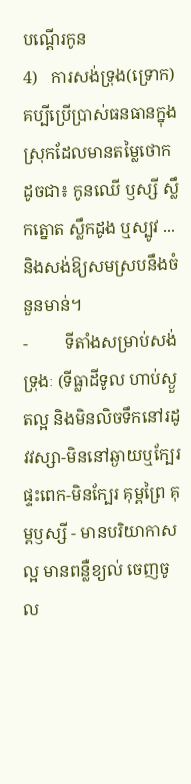បណ្តើរកូន
4)   ការសង់ទ្រុង(ទ្រោក)     គប្បីប្រើប្រាស់ធនធានក្នុងស្រុកដែលមានតម្លៃថោកដូចជា៖ កូនឈើ ឫស្សី ស្លឹកត្នោត ស្លឹកដូង ឬស្បូវ ...និងសង់ឱ្យសមស្របនឹងចំនួនមាន់។
-         ទីតាំងសម្រាប់សង់ទ្រុងៈ (ទីធ្លាដីទូល ហាប់ស្ងួតល្អ និងមិនលិចទឹកនៅរដូវវស្សា-មិននៅឆ្ងាយឬក្បែរផ្ទះពេក-មិនក្បែរ គុម្ពព្រៃ គុម្ពឫស្សី - មានបរិយាកាសល្អ មានពន្លឺខ្យល់ ចេញចូល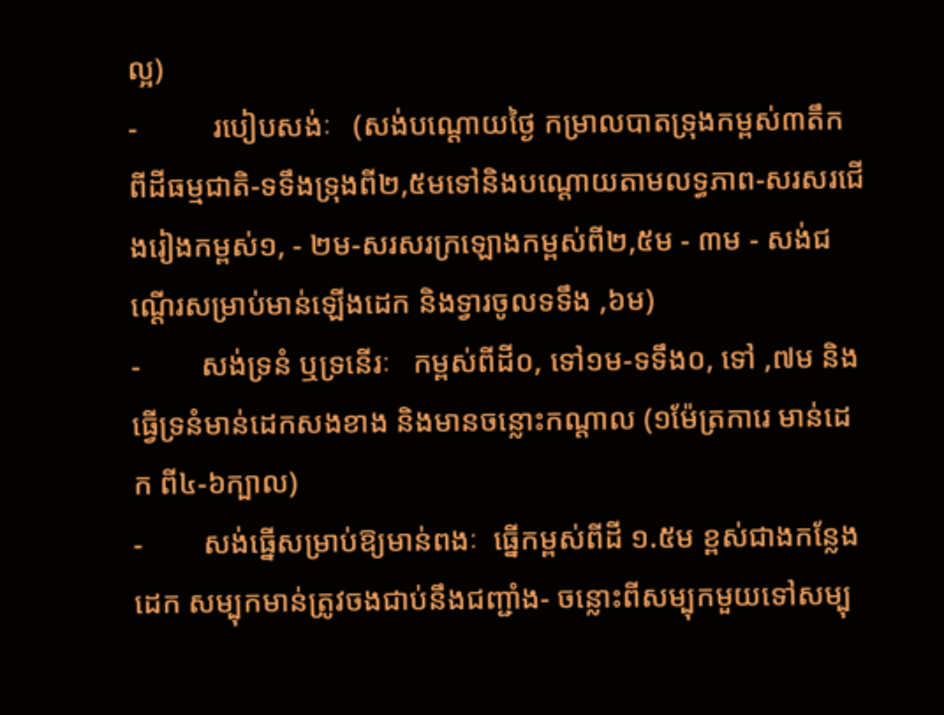ល្អ)
-          របៀបសង់ៈ   (សង់បណ្តោយថ្ងៃ កម្រាលបាតទ្រុងកម្ពស់៣តឹក ពីដីធម្មជាតិ-ទទឹងទ្រុងពី២,៥មទៅនិងបណ្តោយតាមលទ្ធភាព-សរសរជើងរៀងកម្ពស់១, - ២ម-សរសរក្រឡោងកម្ពស់ពី២,៥ម - ៣ម - សង់ជណ្តើរសម្រាប់មាន់ឡើងដេក និងទ្វារចូលទទឹង ,៦ម)
-        សង់ទ្រនំ ឬទ្រនើរៈ   កម្ពស់ពីដី០, ទៅ១ម-ទទឹង០, ទៅ ,៧ម និងធ្វើទ្រនំមាន់ដេកសងខាង និងមានចន្លោះកណ្តាល (១ម៉ែត្រការេ មាន់ដេក ពី៤-៦ក្បាល)
-        សង់ធ្នើសម្រាប់ឱ្យមាន់ពងៈ  ធ្នើកម្ពស់ពីដី ១.៥ម ខ្ពស់ជាងកន្លែងដេក សម្បុកមាន់ត្រូវចងជាប់នឹងជញ្ជាំង- ចន្លោះពីសម្បុកមួយទៅសម្បុ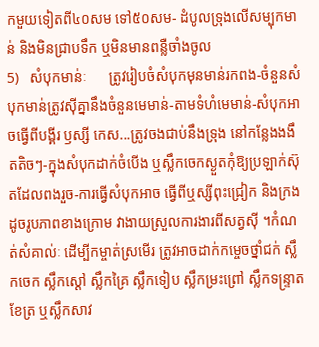កមួយទៀតពី៤០សម ទៅ៥០សម- ដំបូលទ្រុងលើសម្បុកមាន់ និងមិនជ្រាបទឹក ឬមិនមានពន្លឺចាំងចូល
5)   សំបុកមាន់ៈ      ត្រូវរៀបចំសំបុកមុនមាន់រកពង-ចំនួនសំបុកមាន់ត្រូវស៊ីគ្នានឹងចំនួនមេមាន់-តាមទំហំមេមាន់-សំបុកអាចធ្វើពីបង្គីរ ឫស្សី កេស...ត្រូវចងជាប់នឹងទ្រុង នៅកន្លែងងងឹតតិចៗ-ក្នុងសំបុកដាក់ចំបើង ឬស្លឹកចេកស្ងួតកុំឱ្យប្រឡាក់ស៊ុតដែលពងរួច-ការធ្វើសំបុកអាច ធ្វើពីឬស្សីពុះជ្រៀក និងក្រងដូចរូបភាពខាងក្រោម វាងាយស្រួលការងារពីសត្វស៊ី ។កំណត់សំគាល់ៈ ដើម្បីកម្ចាត់ស្រមើរ ត្រូវអាចដាក់កម្ចេចថ្នាំជក់ ស្លឹកចេក ស្លឹកស្តៅ ស្លឹកគ្រៃ ស្លឹកទៀប ស្លឹកម្រះព្រៅ ស្លឹកទន្រ្ទាតខែត្រ ឬស្លឹកសាវ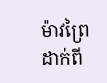ម៉ាវព្រៃ ដាក់ពី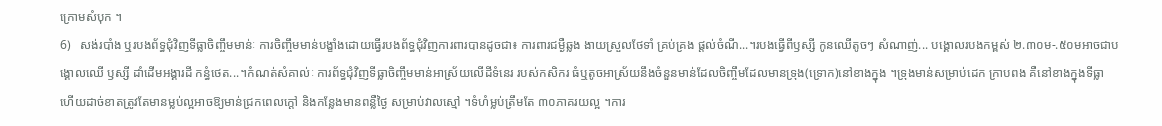ក្រោមសំបុក ។
6)   សង់របាំង ឬរបងព័ទ្ធជុំវិញទីធ្លាចិញ្ចឹមមាន់ៈ ការចិញ្ចឹមមាន់បង្ខាំងដោយធ្វើរបងព័ទ្ធជុំវិញការពារបានដូចជា៖ ការពារជម្ងឺឆ្លង ងាយស្រួលថែទាំ គ្រប់គ្រង ផ្តល់ចំណី...។របងធ្វើពីឫស្សី កូនឈើតូចៗ សំណាញ់... បង្គោលរបងកម្ពស់ ២.៣០ម-.៥០មអាចជាបង្គោលឈើ ឫស្សី ដាំដើមអង្គារដី កន្ធំថេត...។កំណត់សំគាល់ៈ ការព័ទ្ធជុំវិញទីធ្លាចិញ្ចឹមមាន់អាស្រ័យលើដីទំនេរ របស់កសិករ ធំឬតូចអាស្រ័យនឹងចំនួនមាន់ដែលចិញ្ចឹមដែលមានទ្រុង(ទ្រោក)នៅខាងក្នុង ។ទ្រុងមាន់សម្រាប់ដេក ក្រាបពង គឺនៅខាងក្នុងទីធ្លា ហើយដាច់ខាតត្រូវតែមានម្លប់ល្អអាចឱ្យមាន់ជ្រកពេលក្តៅ និងកន្លែងមានពន្លឺថ្ងៃ សម្រាប់វាលស្មៅ ។ទំហំម្លប់ត្រឹមតែ ៣០ភាគរយល្អ ។ការ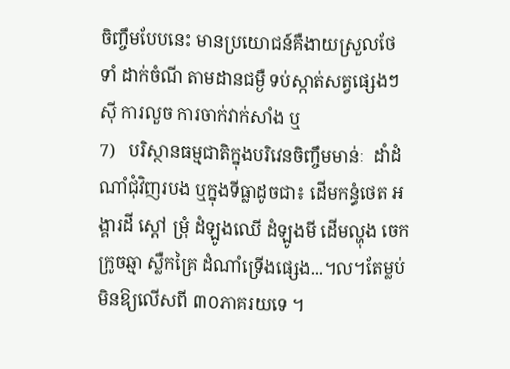ចិញ្ចឹមបែបនេះ មានប្រយោជន៍គឺងាយស្រួលថែទាំ ដាក់ចំណី តាមដានជម្ងឺ ទប់ស្កាត់សត្វផ្សេងៗស៊ី ការលួច ការចាក់វាក់សាំង ឬ
7)   បរិស្ថានធម្មជាតិក្នុងបរិវេនចិញ្ចឹមមាន់ៈ  ដាំដំណាំជុំវិញរបង ឬក្នុងទីធ្លាដូចជា៖ ដើមកន្ធំថេត អង្គារដី ស្តៅ ម្រុំ ដំឡូងឈើ ដំឡូងមី ដើមល្ហុង ចេក ក្រូចឆ្មា ស្លឺកគ្រៃ ដំណាំទ្រើងផ្សេង...។ល។តែម្លប់មិនឱ្យលើសពី ៣០ភាគរយទេ ។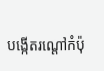បង្កើតរណ្តៅកំប៉ុ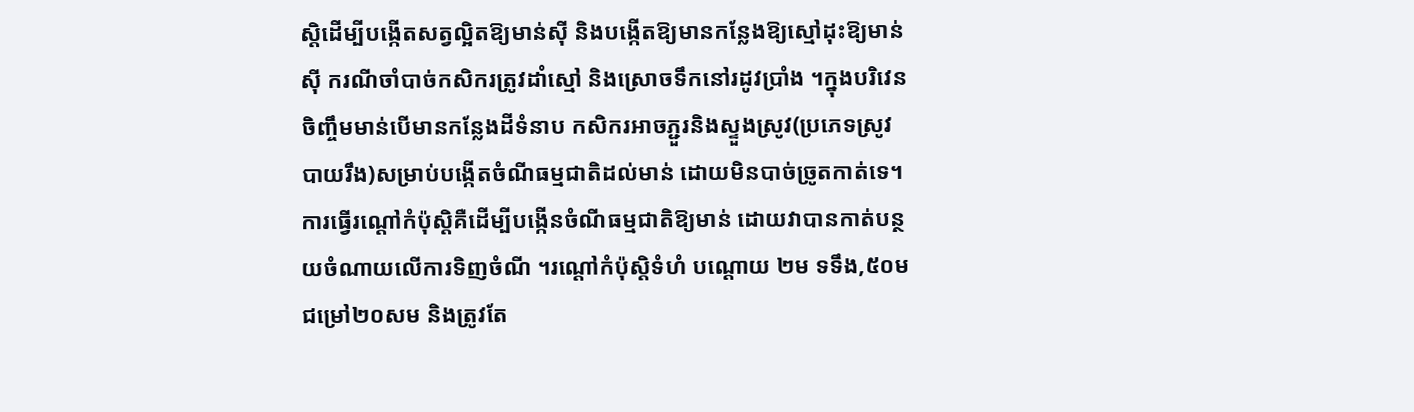ស្តិដើម្បីបង្កើតសត្វល្អិតឱ្យមាន់ស៊ី និងបង្កើតឱ្យមានកន្លែងឱ្យស្មៅដុះឱ្យមាន់ស៊ី ករណីចាំបាច់កសិករត្រូវដាំស្មៅ និងស្រោចទឹកនៅរដូវប្រាំង ។ក្នុងបរិវេនចិញ្ចឹមមាន់បើមានកន្លែងដីទំនាប កសិករអាចភ្ជួរនិងស្ទួងស្រូវ(ប្រភេទស្រូវបាយរឹង)សម្រាប់បង្កើតចំណីធម្មជាតិដល់មាន់ ដោយមិនបាច់ច្រូតកាត់ទេ។ការធ្វើរណ្តៅកំប៉ុស្តិគឺដើម្បីបង្កើនចំណីធម្មជាតិឱ្យមាន់ ដោយវាបានកាត់បន្ថយចំណាយលើការទិញចំណី ។រណ្តៅកំប៉ុស្តិទំហំ បណ្តោយ ២ម ទទឹង,៥០ម ជម្រៅ២០សម និងត្រូវតែ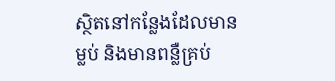ស្ថិតនៅកន្លែងដែលមានម្លប់ និងមានពន្លឺគ្រប់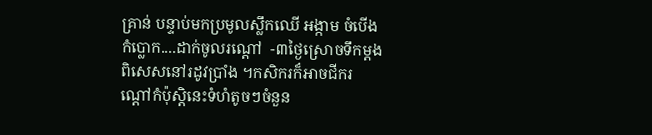គ្រាន់ បន្ទាប់មកប្រមូលស្លឹកឈើ អង្កាម ចំបើង កំប្លោក....ដាក់ចូលរណ្តៅ  -៣ថ្ងៃស្រោចទឹកម្តងពិសេសនៅរដូវប្រាំង ។កសិករក៏អាចជីករណ្តៅកំប៉ុស្តិនេះទំហំតូចៗចំនួន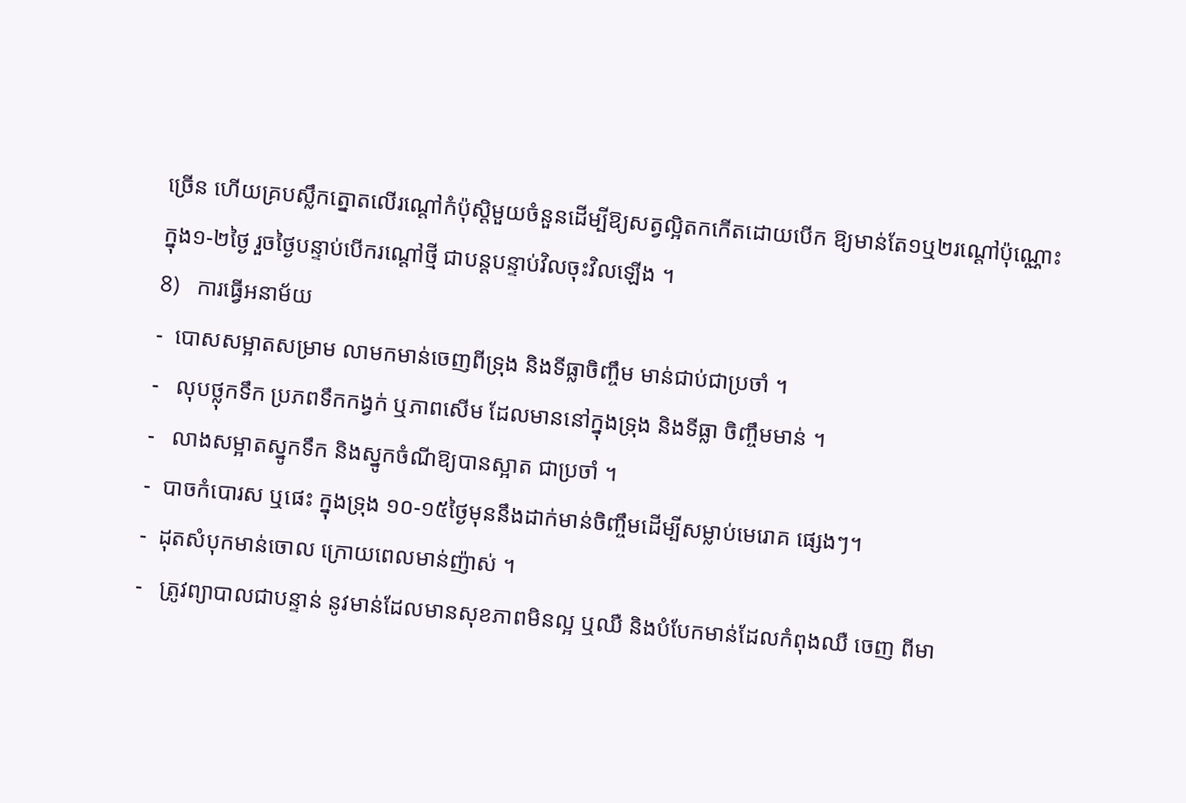ច្រើន ហើយគ្របស្លឹកត្នោតលើរណ្តៅកំប៉ុស្តិមួយចំនួនដើម្បីឱ្យសត្វល្អិតកកើតដោយបើក ឱ្យមាន់តែ១ឬ២រណ្តៅប៉ុណ្ណោះក្នុង១-២ថ្ងៃ រួចថ្ងៃបន្ទាប់បើករណ្តៅថ្មី ជាបន្តបន្ទាប់វិលចុះវិលឡើង ។
8)   ការធ្វើអនាម័យ
-  បោសសម្អាតសម្រាម លាមកមាន់ចេញពីទ្រុង និងទីធ្លាចិញ្ចឹម មាន់ជាប់ជាប្រចាំ ។
-   លុបថ្លុកទឹក ប្រភពទឹកកង្វក់ ឬភាពសើម ដែលមាននៅក្នុងទ្រុង និងទីធ្លា ចិញ្ចឹមមាន់ ។
-   លាងសម្អាតស្នូកទឹក និងស្នូកចំណីឱ្យបានស្អាត ជាប្រចាំ ។
-  បាចកំបោរស ឬផេះ ក្នុងទ្រុង ១០-១៥ថ្ងៃមុននឹងដាក់មាន់ចិញ្ចឹមដើម្បីសម្លាប់មេរោគ ផ្សេងៗ។
-  ដុតសំបុកមាន់ចោល ក្រោយពេលមាន់ញ៉ាស់ ។
-   ត្រូវព្យាបាលជាបន្ទាន់ នូវមាន់ដែលមានសុខភាពមិនល្អ ឬឈឺ និងបំបែកមាន់ដែលកំពុងឈឺ ចេញ ពីមា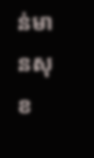ន់មានសុខ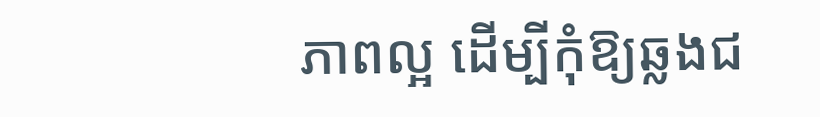ភាពល្អ ដើម្បីកុំឱ្យឆ្លងជ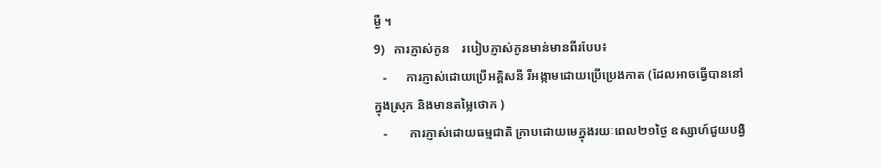ម្ងឺ ។
9)   ការភ្ញាស់កូន    របៀបភ្ញាស់កូនមាន់មានពីរបែប៖
   -      ការភ្ញាស់ដោយប្រើអគ្គិសនី រឺអង្កាមដោយប្រើប្រេងកាត (ដែលអាចធ្វើបាននៅក្នុងស្រុក និងមានតម្លៃថោក )
   -       ការភ្ញាស់ដោយធម្មជាតិ ក្រាបដោយមេក្នុងរយៈពេល២១ថ្ងៃ ឧស្សាហ៍ជួយបង្វិ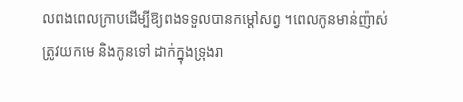លពងពេលក្រាបដើម្បីឱ្យពងទទួលបានកម្តៅសព្វ ។ពេលកូនមាន់ញ៉ាស់ត្រូវយកមេ និងកូនទៅ ដាក់ក្នុងទ្រុងរា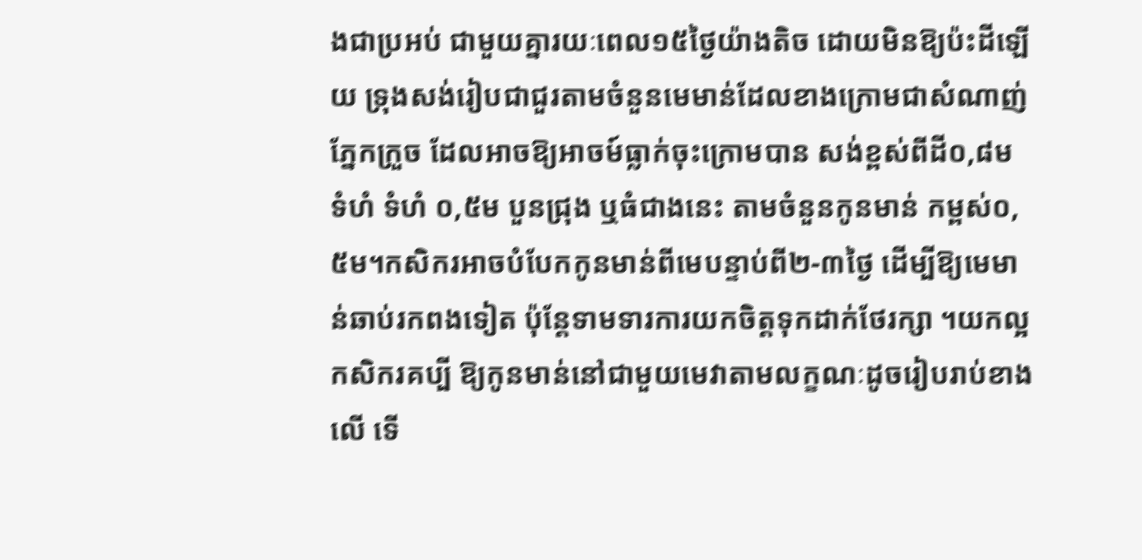ងជាប្រអប់ ជាមួយគ្នារយៈពេល១៥ថ្ងៃយ៉ាងតិច ដោយមិនឱ្យប៉ះដីឡើយ ទ្រុងសង់រៀបជាជួរតាមចំនួនមេមាន់ដែលខាងក្រោមជាសំណាញ់ភ្នែកក្រួច ដែលអាចឱ្យអាចម៍ធ្លាក់ចុះក្រោមបាន សង់ខ្ពស់ពីដី០,៨ម ទំហំ ទំហំ ០,៥ម បួនជ្រុង ឬធំជាងនេះ តាមចំនួនកូនមាន់ កម្ពស់០,៥ម។កសិករអាចបំបែកកូនមាន់ពីមេបន្ទាប់ពី២-៣ថ្ងៃ ដើម្បីឱ្យមេមាន់ឆាប់រកពងទៀត ប៉ុន្តែទាមទារការយកចិត្តទុកដាក់ថែរក្សា ។យកល្អកសិករគប្បី ឱ្យកូនមាន់នៅជាមួយមេវាតាមលក្ខណៈដូចរៀបរាប់ខាងលើ ទើ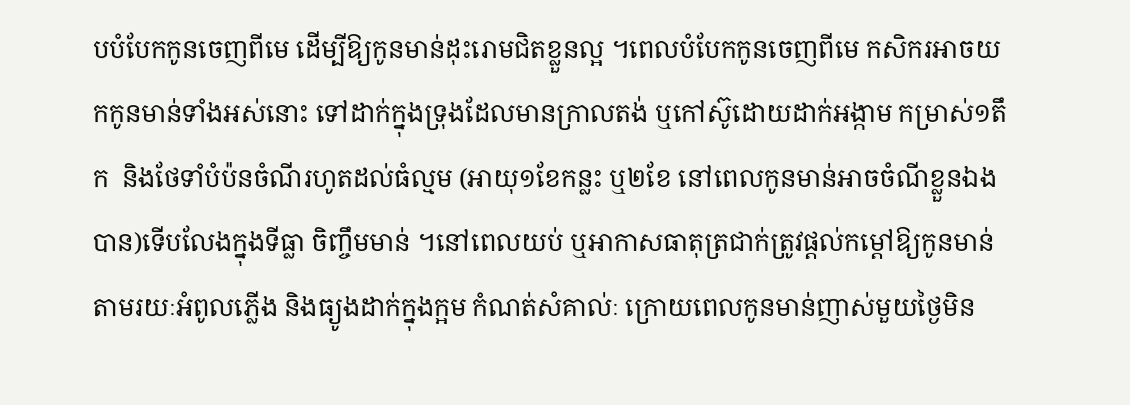បបំបែកកូនចេញពីមេ ដើម្បីឱ្យកូនមាន់ដុះរោមជិតខ្លួនល្អ ។ពេលបំបែកកូនចេញពីមេ កសិករអាចយកកូនមាន់ទាំងអស់នោះ ទៅដាក់ក្នុងទ្រុងដែលមានក្រាលតង់ ឬកៅស៊ូដោយដាក់អង្កាម កម្រាស់១តឹក  និងថែទាំបំប៉នចំណីរហូតដល់ធំល្មម (អាយុ១ខែកន្លះ ឬ២ខែ នៅពេលកូនមាន់អាចចំណីខ្លួនឯងបាន)ទើបលែងក្នុងទីធ្លា ចិញ្ចឹមមាន់ ។នៅពេលយប់ ឬអាកាសធាតុត្រជាក់ត្រូវផ្តល់កម្តៅឱ្យកូនមាន់តាមរយៈអំពូលភ្លើង និងធ្យូងដាក់ក្នុងក្អម កំណត់សំគាល់ៈ ក្រោយពេលកូនមាន់ញាស់មួយថ្ងៃមិន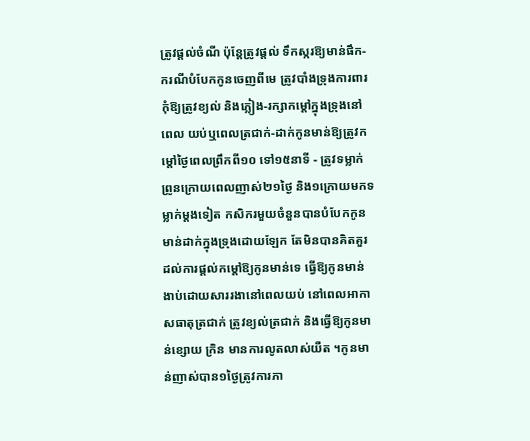ត្រូវផ្តល់ចំណី ប៉ុន្តែត្រូវផ្តល់ ទឹកស្ករឱ្យមាន់ផឹក-ករណីបំបែកកូនចេញពីមេ ត្រូវបាំងទ្រុងការពារកុំឱ្យត្រូវខ្យល់ និងភ្លៀង-រក្សាកម្តៅក្នុងទ្រុងនៅពេល យប់ឬពេលត្រជាក់-ដាក់កូនមាន់ឱ្យត្រូវកម្តៅថ្ងៃពេលព្រឹកពី១០ ទៅ១៥នាទី - ត្រូវទម្លាក់ព្រូនក្រោយពេលញាស់២១ថ្ងៃ និង១ក្រោយមកទម្លាក់ម្តងទៀត កសិករមួយចំនួនបានបំបែកកូនមាន់ដាក់ក្នុងទ្រុងដោយឡែក តែមិនបានគិតគួរដល់ការផ្តល់កម្តៅឱ្យកូនមាន់ទេ ធ្វើឱ្យកូនមាន់ងាប់ដោយសាររងានៅពេលយប់ នៅពេលអាកាសធាតុត្រជាក់ ត្រូវខ្យល់ត្រជាក់ និងធ្វើឱ្យកូនមាន់ខ្សោយ ក្រិន មានការលូតលាស់យឺត ។កូនមាន់ញាស់បាន១ថ្ងៃត្រូវការភា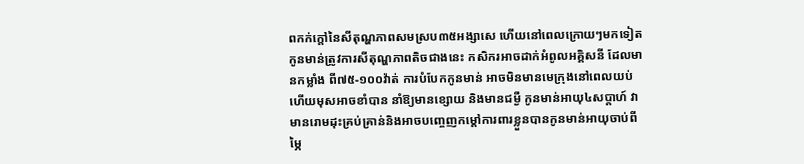ពកក់ក្តៅនៃសីតុណ្ហភាពសមស្រប៣៥អង្សាសេ ហើយនៅពេលក្រោយៗមកទៀត កូនមាន់ត្រូវការសីតុណ្ហភាពតិចជាងនេះ កសិករអាចដាក់អំពូលអគ្គិសនី ដែលមានកម្លាំង ពី៧៥-១០០វ៉ាត់ ការបំបែកកូនមាន់ អាចមិនមានមេក្រុងនៅពេលយប់ហើយមុសអាចខាំបាន នាំឱ្យមានខ្សោយ និងមានជម្ងឺ កូនមាន់អាយុ៤សប្តាហ៍ វាមានរោមដុះគ្រប់គ្រាន់និងអាចបញ្ចេញកម្តៅការពារខ្លួនបានកូនមាន់អាយុចាប់ពីម្ភៃ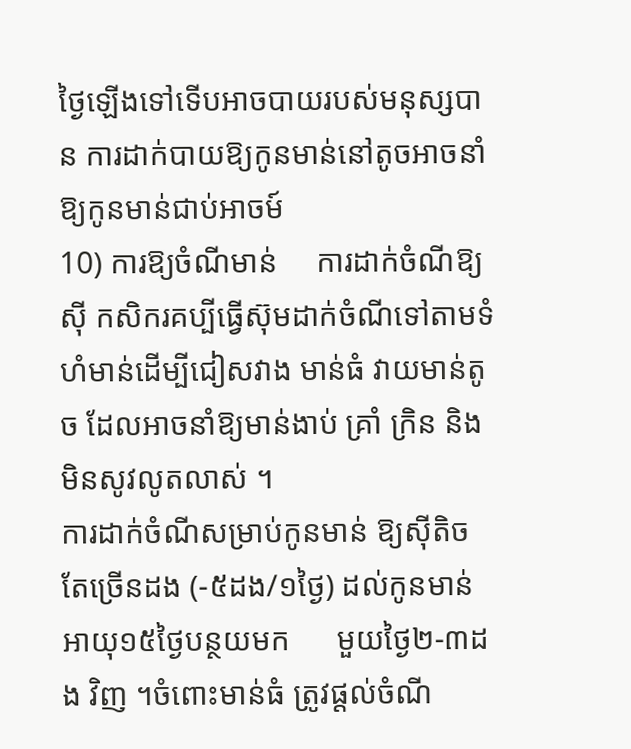ថ្ងៃឡើងទៅទើបអាចបាយរបស់មនុស្សបាន ការដាក់បាយឱ្យកូនមាន់នៅតូចអាចនាំឱ្យកូនមាន់ជាប់អាចម៍
10) ការឱ្យចំណីមាន់     ការដាក់ចំណីឱ្យស៊ី កសិករគប្បីធ្វើស៊ុមដាក់ចំណីទៅតាមទំហំមាន់ដើម្បីជៀសវាង មាន់ធំ វាយមាន់តូច ដែលអាចនាំឱ្យមាន់ងាប់ គ្រាំ ក្រិន និងមិនសូវលូតលាស់ ។
ការដាក់ចំណីសម្រាប់កូនមាន់ ឱ្យស៊ីតិច តែច្រើនដង (-៥ដង/១ថ្ងៃ) ដល់កូនមាន់អាយុ១៥ថ្ងៃបន្ថយមក      មួយថ្ងៃ២-៣ដង វិញ ។ចំពោះមាន់ធំ ត្រូវផ្តល់ចំណី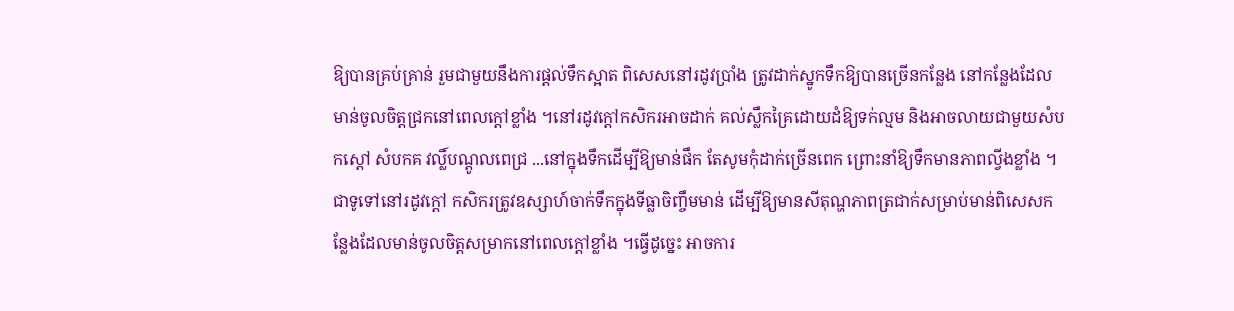ឱ្យបានគ្រប់គ្រាន់ រួមជាមួយនឹងការផ្តល់ទឹកស្អាត ពិសេសនៅរដូវប្រាំង ត្រូវដាក់ស្នូកទឹកឱ្យបានច្រើនកន្លែង នៅកន្លែងដែលមាន់ចូលចិត្តជ្រកនៅពេលក្តៅខ្លាំង ។នៅរដូវក្តៅកសិករអាចដាក់ គល់ស្លឹកគ្រៃដោយដំឱ្យទក់ល្មម និងអាចលាយជាមួយសំបកស្តៅ សំបកគ វល្លិ៍បណ្តូលពេជ្រ ...នៅក្នុងទឹកដើម្បីឱ្យមាន់ផឹក តែសូមកុំដាក់ច្រើនពេក ព្រោះនាំឱ្យទឹកមានភាពល្វីងខ្លាំង ។ជាទូទៅនៅរដូវក្តៅ កសិករត្រូវឧស្សាហ៍ចាក់ទឹកក្នុងទីធ្លាចិញ្ចឹមមាន់ ដើម្បីឱ្យមានសីតុណ្ហភាពត្រជាក់សម្រាប់មាន់ពិសេសកន្លែងដែលមាន់ចូលចិត្តសម្រាកនៅពេលក្តៅខ្លាំង ។ធ្វើដូច្នេះ អាចការ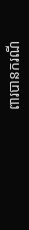ពារបានករណី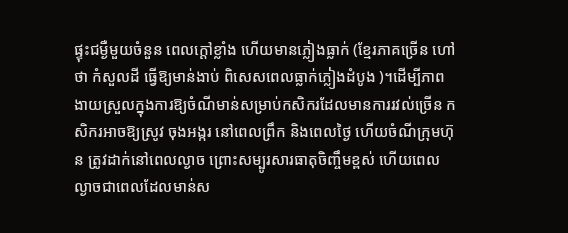ផ្ទុះជម្ងឺមួយចំនួន ពេលក្តៅខ្លាំង ហើយមានភ្លៀងធ្លាក់ (ខ្មែរភាគច្រើន ហៅថា កំសួលដី ធ្វើឱ្យមាន់ងាប់ ពិសេសពេលធ្លាក់ភ្លៀងដំបូង )។ដើម្បីភាពងាយស្រួលក្នុងការឱ្យចំណីមាន់សម្រាប់កសិករដែលមានការរវល់ច្រើន កសិករអាចឱ្យស្រូវ ចុងអង្ករ នៅពេលព្រឹក និងពេលថ្ងៃ ហើយចំណីក្រុមហ៊ុន ត្រូវដាក់នៅពេលល្ងាច ព្រោះសម្បូរសារធាតុចិញ្ចឹមខ្ពស់ ហើយពេលល្ងាចជាពេលដែលមាន់ស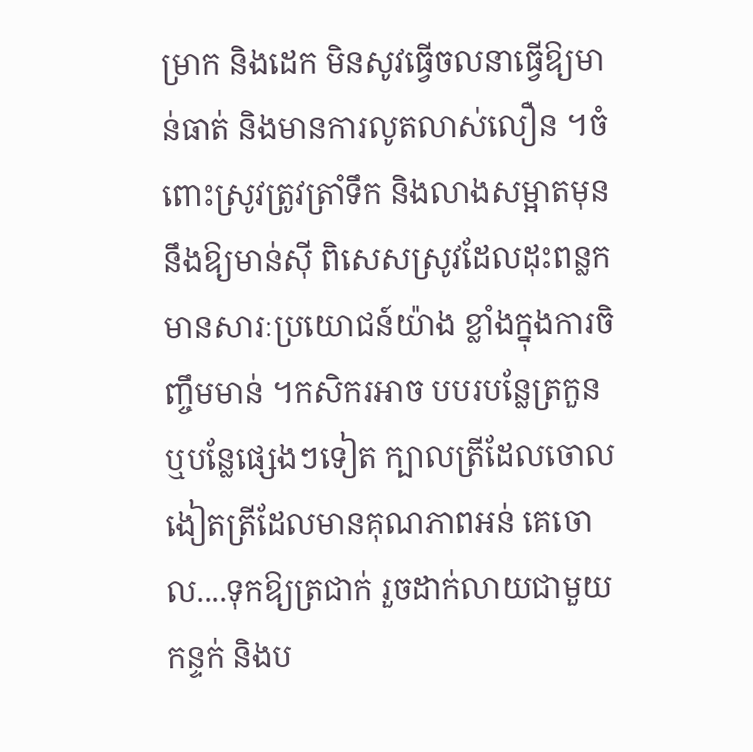ម្រាក និងដេក មិនសូវធ្វើចលនាធ្វើឱ្យមាន់ធាត់ និងមានការលូតលាស់លឿន ។ចំពោះស្រូវត្រូវត្រាំទឹក និងលាងសម្អាតមុននឹងឱ្យមាន់ស៊ី ពិសេសស្រូវដែលដុះពន្លក មានសារៈប្រយោជន៍យ៉ាង ខ្លាំងក្នុងការចិញ្ចឹមមាន់ ។កសិករអាច បបរបន្លែត្រកួន ឬបន្លែផ្សេងៗទៀត ក្បាលត្រីដែលចោល ងៀតត្រីដែលមានគុណភាពអន់ គេចោល....ទុកឱ្យត្រជាក់ រួចដាក់លាយជាមួយកន្ទក់ និងប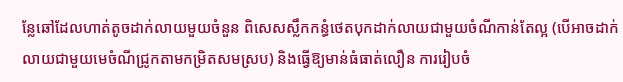ន្លែឆៅដែលហាត់តូចដាក់លាយមួយចំនួន ពិសេសស្លឹកកន្ធំថេតបុកដាក់លាយជាមួយចំណីកាន់តែល្អ (បើអាចដាក់លាយជាមួយមេចំណីជ្រូកតាមកម្រិតសមស្រប) និងធ្វើឱ្យមាន់ធំធាត់លឿន ការរៀបចំ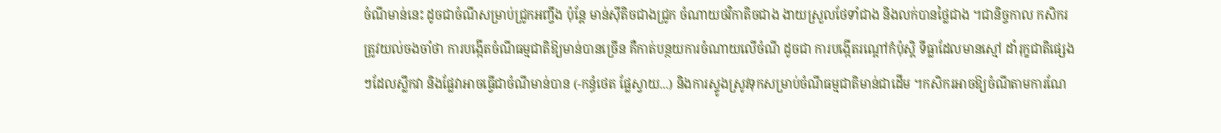ចំណីមាន់នេះ ដូចជាចំណីសម្រាប់ជ្រូកអញ្ចឹង ប៉ុន្តែ មាន់ស៊ីតិចជាងជ្រូក ចំណាយថវិកាតិចជាង ងាយស្រួលថែទាំជាង និងលក់បានថ្លៃជាង ។ជានិច្ចកាល កសិករត្រូវយល់ចងចាំថា ការបង្កើតចំណីធម្មជាតិឱ្យមាន់បានច្រើន គឺកាត់បន្ថយការចំណាយលើចំណី ដូចជា ការបង្កើតរណ្តៅកំប៉ុស្តិ ទីធ្លាដែលមានស្មៅ ដាំរុក្ខជាតិផ្សេងៗដែលស្លឹកវា និងផ្លែវាអាចធ្វើជាចំណីមាន់បាន (-កន្ធំថេត ផ្លែស្វាយ...) និងការស្ទូងស្រូវទុកសម្រាប់ចំណីធម្មជាតិមាន់ជាដើម ។កសិករអាចឱ្យចំណីតាមការណែ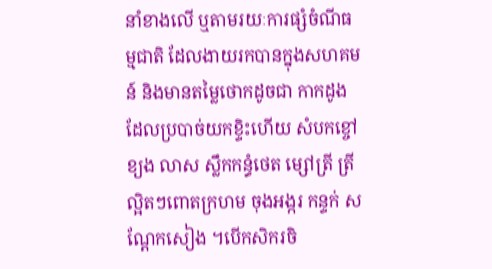នាំខាងលើ ឬតាមរយៈការផ្សំចំណីធម្មជាតិ ដែលងាយរកបានក្នុងសហគមន៍ និងមានតម្លៃថោកដូចជា កាកដូងដែលប្របាច់យកខ្ទិះហើយ សំបកខ្ចៅ ខ្យង លាស ស្លឹកកន្ធំថេត ម្សៅត្រី ត្រីល្អិតៗពោតក្រហម ចុងអង្ករ កន្ទក់ សណ្តែកសៀង ។បើកសិករចិ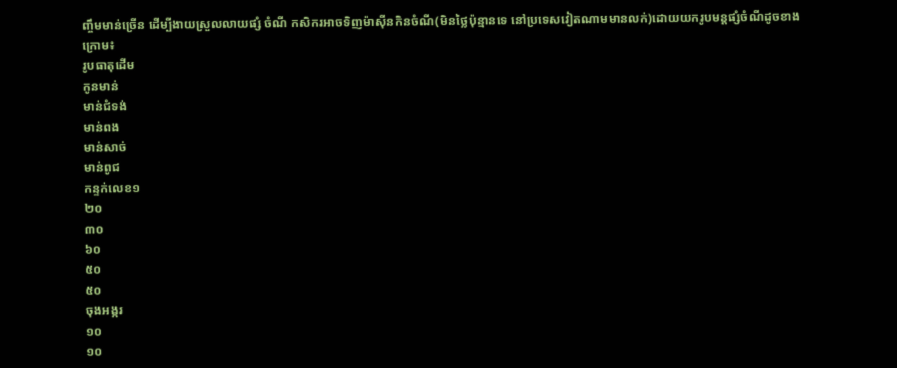ញ្ចឹមមាន់ច្រើន ដើម្បីងាយស្រួលលាយផ្សំ ចំណី កសិករអាចទិញម៉ាស៊ីនកិនចំណី(មិនថ្លៃប៉ុន្មានទេ នៅប្រទេសវៀតណាមមានលក់)ដោយយករូបមន្តផ្សំចំណីដូចខាងក្រោម៖
រូបធាតុដើម
កូនមាន់
មាន់ជំទង់
មាន់ពង
មាន់សាច់
មាន់ពូជ
កន្ទក់លេខ១
២០
៣០
៦០
៥០
៥០
ចុងអង្ករ
១០
១០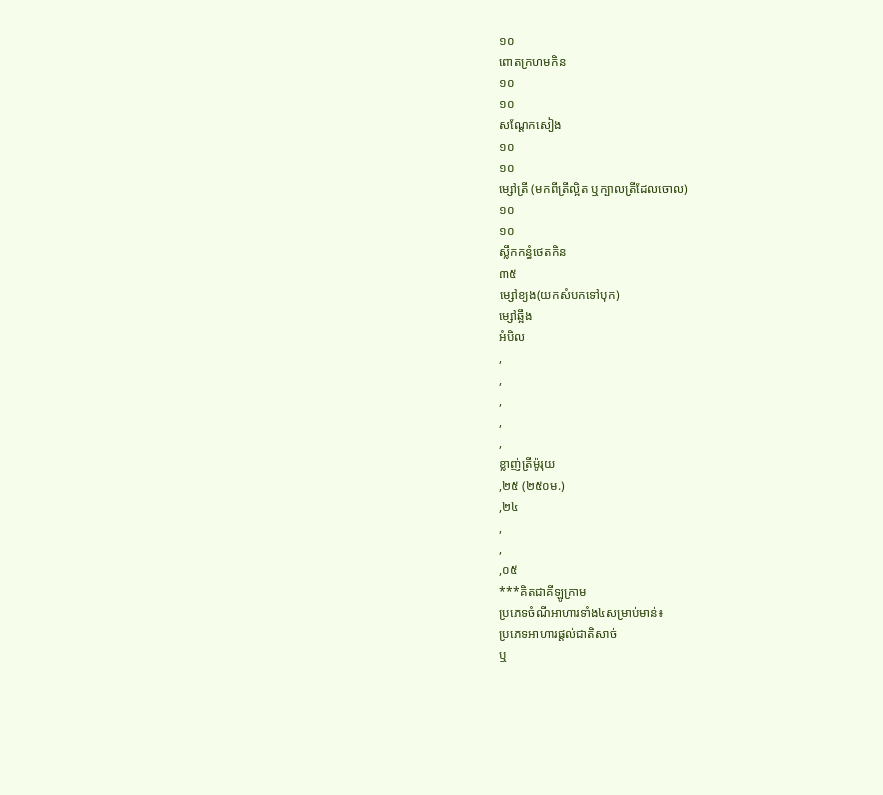១០
ពោតក្រហមកិន
១០
១០
សណ្តែកសៀង
១០
១០
ម្សៅត្រី (មកពីត្រីល្អិត ឬក្បាលត្រីដែលចោល)
១០
១០
ស្លឹកកន្ធំថេតកិន
៣៥
ម្សៅខ្យង(យកសំបកទៅបុក)
ម្សៅឆ្អឹង
អំបិល
,
,
,
,
,
ខ្លាញ់ត្រីម៉ូរុយ
,២៥ (២៥០ម.)
,២៤
,
,
,០៥
***គិតជាគីឡូក្រាម
ប្រភេទចំណីអាហារទាំង៤សម្រាប់មាន់៖
ប្រភេទអាហារផ្តល់ជាតិសាច់
ឬ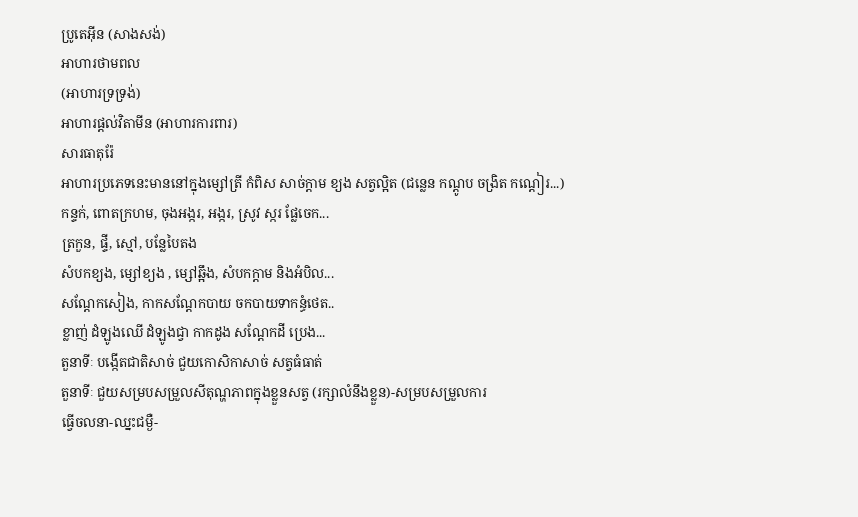ប្រូតេអ៊ីន (សាងសង់)
អាហារថាមពល
(អាហារទ្រទ្រង់)
អាហារផ្តល់វិតាមីន (អាហារការពារ)
សារធាតុរ៉ែ
អាហារប្រភេទនេះមាននៅក្នុងម្សៅត្រី កំពិស សាច់ក្តាម ខ្យង សត្វល្អិត (ជន្លេន កណ្តូប ចង្រិត កណ្តៀរ...)
កន្ទក់, ពោតក្រហម, ចុងអង្ករ, អង្ករ, ស្រូវ ស្ករ ផ្លែចេក...
ត្រកួន, ផ្ទី, ស្មៅ, បន្លែបៃតង
សំបកខ្យង, ម្សៅខ្យង , ម្សៅឆ្អឹង, សំបកក្តាម និងអំបិល...
សណ្តែកសៀង, កាកសណ្តែកបាយ ចកបាយទាកន្ធំថេត..
ខ្លាញ់ ដំឡូងឈើ ដំឡូងជ្វា កាកដូង សណ្តែកដី ប្រេង...
តួនាទីៈ បង្កើតជាតិសាច់ ជួយកោសិកាសាច់ សត្វធំធាត់
តួនាទីៈ ជួយសម្របសម្រួលសីតុណ្ហភាពក្នុងខ្លួនសត្វ (រក្សាលំនឹងខ្លួន)-សម្របសម្រួលការ
ធ្វើចលនា-ឈ្នះជម្ងឺ-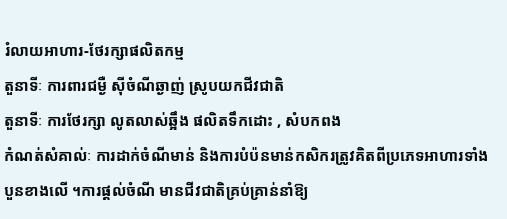រំលាយអាហារ-ថែរក្សាផលិតកម្ម
តួនាទីៈ ការពារជម្ងឺ ស៊ីចំណីឆ្ងាញ់ ស្រូបយកជីវជាតិ
តួនាទីៈ ការថែរក្សា លូតលាស់ឆ្អឹង ផលិតទឹកដោះ , សំបកពង
កំណត់សំគាល់ៈ ការដាក់ចំណីមាន់ និងការបំប៉នមាន់កសិករត្រូវគិតពីប្រភេទអាហារទាំងបួនខាងលើ ។ការផ្តល់ចំណី មានជីវជាតិគ្រប់គ្រាន់នាំឱ្យ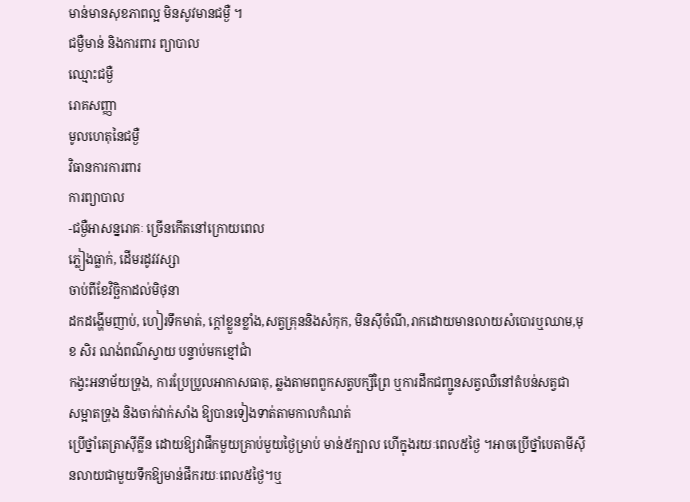មាន់មានសុខភាពល្អ មិនសូវមានជម្ងឺ ។
ជម្ងឺមាន់ និងការពារ ព្យាបាល
ឈ្មោះជម្ងឺ
រោគសញ្ញា
មូលហេតុនៃជម្ងឺ
វិធានការការពារ
ការព្យាបាល
-ជម្ងឺអាសន្នរោគៈ ច្រើនកើតនៅក្រោយពេល
ភ្លៀងធ្លាក់, ដើមរដូវវស្សា
ចាប់ពីខែវិច្ឆិកាដល់មិថុនា
ដកដង្ហើមញាប់, ហៀរទឹកមាត់, ក្តៅខ្លួនខ្លាំង,សត្វគ្រុននិងសំកុក, មិនស៊ីចំណី,រាកដោយមានលាយសំបោរឬឈាម,មុខ សិរ ណង់ពណ៌ស្វាយ បន្ទាប់មកខ្មៅជាំ
កង្វះអនាម័យទ្រុង, ការប្រែប្រួលអាកាសធាតុ, ឆ្លងតាមពពួកសត្វបក្សីព្រៃ ឬការដឹកជញ្ជូនសត្វឈឺនៅតំបន់សត្វជា
សម្អាតទ្រុង និងចាក់វាក់សាំង ឱ្យបានទៀងទាត់តាមកាលកំណត់
ប្រើថ្នាំតេត្រាស៊ីគ្លីន ដោយឱ្យវាផឹកមួយគ្រាប់មួយថ្ងៃម្រាប់ មាន់៥ក្បាល ហើក្នុងរយៈពេល៥ថ្ងៃ ។អាចប្រើថ្នាំបេតាមីស៊ីនលាយជាមួយទឹកឱ្យមាន់ផឹករយៈពេល៥ថ្ងៃ។ឬ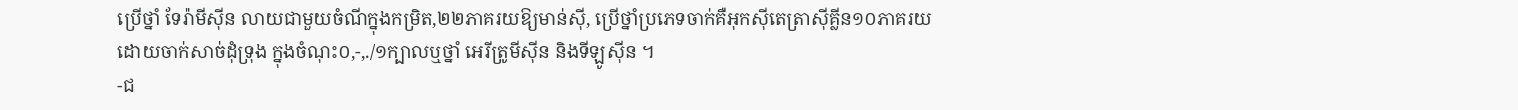ប្រើថ្នាំ ទែរ៉ាមីស៊ីន លាយជាមួយចំណីក្នុងកម្រិត,២២ភាគរយឱ្យមាន់ស៊ី, ប្រើថ្នាំប្រភេទចាក់គឺអុកស៊ីតេត្រាស៊ីគ្លីន១០ភាគរយ ដោយចាក់សាច់ដុំទ្រុង ក្នុងចំណុះ០,-,./១ក្បាលឬថ្នាំ អេរីត្រូមីស៊ីន និងទីឡូស៊ីន ។
-ជ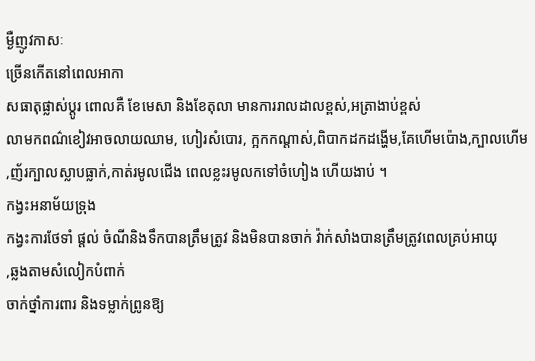ម្ងឺញូវកាសៈ
ច្រើនកើតនៅពេលអាកា
សធាតុផ្លាស់ប្តូរ ពោលគឺ ខែមេសា និងខែតុលា មានការរាលដាលខ្ពស់,អត្រាងាប់ខ្ពស់
លាមកពណ៌ខៀវអាចលាយឈាម, ហៀរសំបោរ, ក្អកកណ្តាស់,ពិបាកដកដង្ហើម,គែហើមប៉ោង,ក្បាលហើម,ញ័រក្បាលស្លាបធ្លាក់,កាត់រមូលជើង ពេលខ្លះរមូលកទៅចំហៀង ហើយងាប់ ។
កង្វះអនាម័យទ្រុង
កង្វះការថែទាំ ផ្តល់ ចំណីនិងទឹកបានត្រឹមត្រូវ និងមិនបានចាក់ វ៉ាក់សាំងបានត្រឹមត្រូវពេលគ្រប់អាយុ
,ឆ្លងតាមសំលៀកបំពាក់
ចាក់ថ្នាំការពារ និងទម្លាក់ព្រូនឱ្យ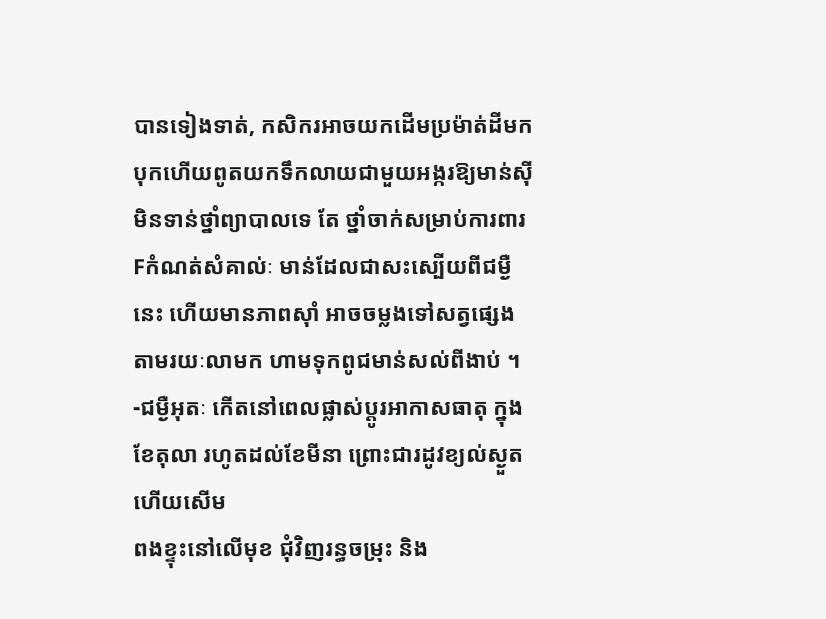បានទៀងទាត់, កសិករអាចយកដើមប្រម៉ាត់ដីមកបុកហើយពូតយកទឹកលាយជាមួយអង្ករឱ្យមាន់ស៊ី
មិនទាន់ថ្នាំព្យាបាលទេ តែ ថ្នាំចាក់សម្រាប់ការពារ Fកំណត់សំគាល់ៈ មាន់ដែលជាសះស្បើយពីជម្ងឺនេះ ហើយមានភាពស៊ាំ អាចចម្លងទៅសត្វផ្សេង តាមរយៈលាមក ហាមទុកពូជមាន់សល់ពីងាប់ ។
-ជម្ងឺអុតៈ កើតនៅពេលផ្លាស់ប្តូរអាកាសធាតុ ក្នុងខែតុលា រហូតដល់ខែមីនា ព្រោះជារដូវខ្យល់ស្ងួត ហើយសើម
ពងខ្ទុះនៅលើមុខ ជុំវិញរន្ធចម្រុះ និង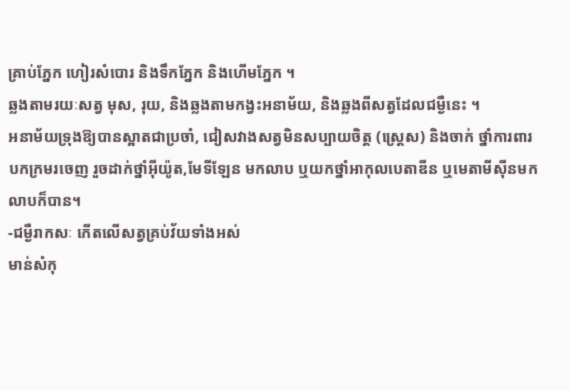គ្រាប់ភ្នែក ហៀរសំបោរ និងទឹកភ្នែក និងហើមភ្នែក ។
ឆ្លងតាមរយៈសត្វ មុស, រុយ, និងឆ្លងតាមកង្វះអនាម័យ, និងឆ្លងពីសត្វដែលជម្ងឺនេះ ។
អនាម័យទ្រុងឱ្យបានស្អាតជាប្រចាំ, ជៀសវាងសត្វមិនសប្បាយចិត្ត (ស្រ្តេស) និងចាក់ ថ្នាំការពារ
បកក្រមរចេញ រួចដាក់ថ្នាំអ៊ីយ៉ូត,មែទីឡែន មកលាប ឬយកថ្នាំអាកុលបេតាឌីន ឬមេតាមីស៊ីនមកលាបក៏បាន។
-ជម្ងឺរាកសៈ កើតលើសត្វគ្រប់វ័យទាំងអស់
មាន់សំកុ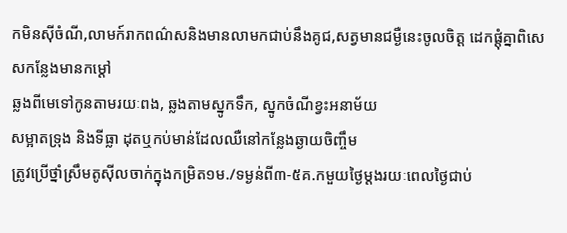កមិនស៊ីចំណី,លាមក៍រាកពណ៌សនិងមានលាមកជាប់នឹងគូជ,សត្វមានជម្ងឺនេះចូលចិត្ត ដេកផ្តុំគ្នាពិសេសកន្លែងមានកម្តៅ
ឆ្លងពីមេទៅកូនតាមរយៈពង, ឆ្លងតាមស្នូកទឹក, ស្នូកចំណីខ្វះអនាម័យ
សម្អាតទ្រុង និងទីធ្លា ដុតឬកប់មាន់ដែលឈឺនៅកន្លែងឆ្ងាយចិញ្ចឹម
ត្រូវប្រើថ្នាំស្រឹមតូស៊ីលចាក់ក្នុងកម្រិត១ម./ទម្ងន់ពី៣-៥គ.កមួយថ្ងៃម្តងរយៈពេលថ្ងៃជាប់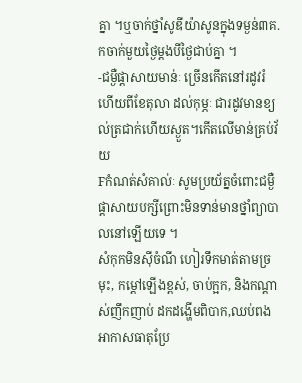គ្នា ។ឬចាក់ថ្នាំសូឌីយ៉ាសូនក្នុងទម្ងន់៣គ.កចាក់មួយថ្ងៃម្តងបីថ្ងៃជាប់គ្នា ។
-ជម្ងឺផ្តាសាយមាន់ៈ ច្រើនកើតនៅរដូវរំហើយពីខែតុលា ដល់កុម្ភៈ ជារដូវមានខ្យល់ត្រជាក់ហើយស្ងួត។កើតលើមាន់គ្រប់វ័យ
Fកំណត់សំគាល់ៈ សូមប្រយ័ត្នចំពោះជម្ងឺផ្តាសាយបក្សីព្រោះមិនទាន់មានថ្នាំព្យាបាលនៅឡើយទេ ។
សំកុកមិនស៊ីចំណី ហៀរទឹកមាត់តាមច្រមុះ, កម្តៅឡើងខ្ពស់, ចាប់ក្អក, និងកណ្តាស់ញឹកញាប់ ដកដង្ហើមពិបាក,ឈប់ពង
អាកាសធាតុប្រែ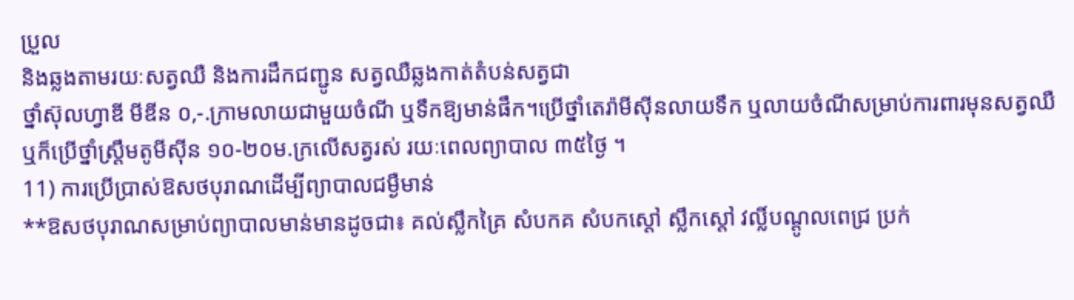ប្រួល
និងឆ្លងតាមរយៈសត្វឈឺ និងការដឹកជញ្ជូន សត្វឈឺឆ្លងកាត់តំបន់សត្វជា
ថ្នាំស៊ុលហ្វាឌី មីឌីន ០,-.ក្រាមលាយជាមួយចំណី ឬទឹកឱ្យមាន់ផឹក។ប្រើថ្នាំតេរ៉ាមីស៊ីនលាយទឹក ឬលាយចំណីសម្រាប់ការពារមុនសត្វឈឺឬក៏ប្រើថ្នាំស្រ្តឹមតូមីស៊ីន ១០-២០ម.ក្រលើសត្វរស់ រយៈពេលព្យាបាល ៣៥ថ្ងៃ ។
11) ការប្រើប្រាស់ឱសថបុរាណដើម្បីព្យាបាលជម្ងឺមាន់
**ឱសថបុរាណសម្រាប់ព្យាបាលមាន់មានដូចជា៖ គល់ស្លឹកគ្រៃ សំបកគ សំបកស្តៅ ស្លឹកស្តៅ វល្លិ៍បណ្តូលពេជ្រ ប្រក់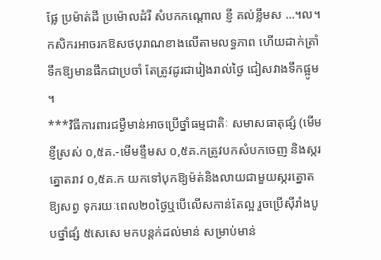ផ្លែ ប្រម៉ាត់ដី ប្រម៉ោលដំរី សំបកកណ្តោល ខ្ញី គល់ខ្លឹមស ...។ល។កសិករអាចរកឱសថបុរាណខាងលើតាមលទ្ធភាព ហើយដាក់ត្រាំទឹកឱ្យមានផឹកជាប្រចាំ តែត្រូវដូរជារៀងរាល់ថ្ងៃ ជៀសវាងទឹកផ្អូម ។
***វិធីការពារជម្ងឺមាន់អាចប្រើថ្នាំធម្មជាតិៈ សមាសធាតុផ្សំ (មើមខ្ញីស្រស់ ០,៥គ.-មើមខ្ទឹមស ០,៥គ.កត្រូវបកសំបកចេញ និងស្ករត្នោតរាវ ០,៥គ.ក យកទៅបុកឱ្យម៉ត់និងលាយជាមួយស្ករត្នោតឱ្យសព្វ ទុករយៈពេល២០ថ្ងៃឬបើលើសកាន់តែល្អ រួចប្រើស៊ីរាំងបូបថ្នាំផ្សំ ៥សេសេ មកបន្តក់ដល់មាន់ សម្រាប់មាន់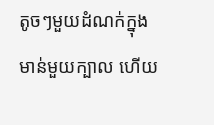តូចៗមួយដំណក់ក្នុងមាន់មួយក្បាល ហើយ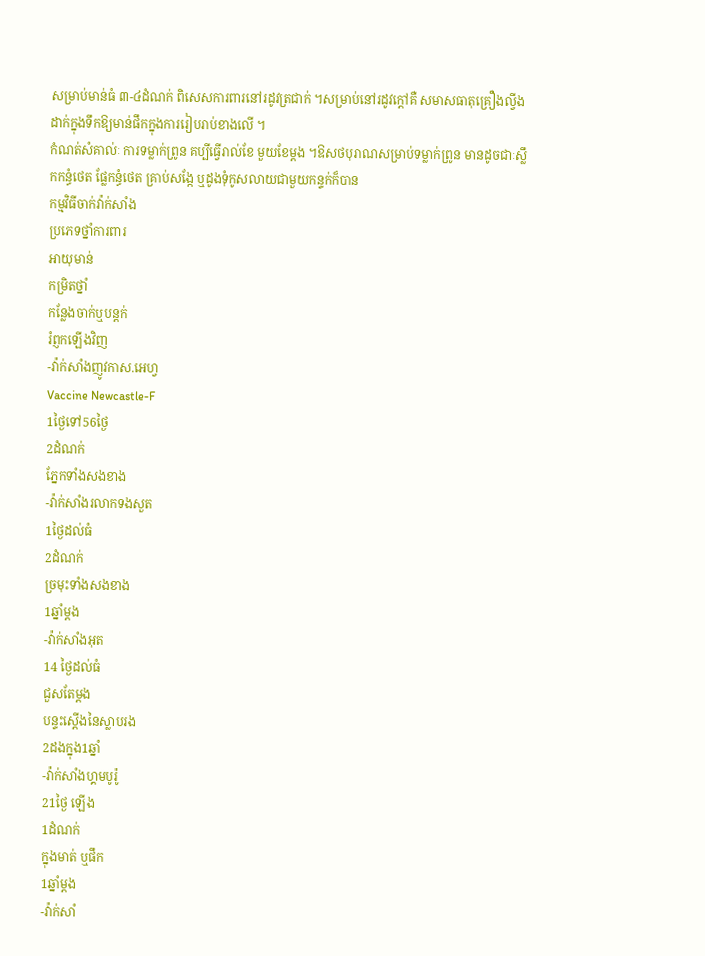សម្រាប់មាន់ធំ ៣-៤ដំណក់ ពិសេសការពារនៅរដូវត្រជាក់ ។សម្រាប់នៅរដូវក្តៅគឺ សមាសធាតុគ្រឿងល្វីងដាក់ក្នុងទឹកឱ្យមាន់ផឹកក្នុងការរៀបរាប់ខាងលើ ។
កំណត់សំគាល់ៈ ការទម្លាក់ព្រូន គប្បីធ្វើរាល់ខែ មួយខែម្តង ។ឱសថបុរាណសម្រាប់ទម្លាក់ព្រូន មានដូចជាៈស្លឹកកន្ធំថេត ផ្លែកន្ធំថេត គ្រាប់សង្កែ ឬដូងទុំកូសលាយជាមួយកន្ទក់ក៏បាន
កម្មវិធីចាក់វ៉ាក់សាំង
ប្រភេទថ្នាំការពារ
អាយុមាន់
កម្រិតថ្នាំ
កន្លែងចាក់ឬបន្តក់
រំព្ញកឡើងវិញ
-វ៉ាក់សាំងញូវកាស.អេហ្វ
Vaccine Newcastle-F
1ថ្ងៃទៅ56ថ្ងៃ
2ដំណក់
ភ្នែកទាំងសងខាង
-វ៉ាក់សាំងរលាកទងសួត
1ថ្ងៃដល់ធំ
2ដំណក់
ច្រមុះទាំងសងខាង
1ឆ្នាំម្តង
-វ៉ាក់សាំងអុត
14 ថ្ងៃដល់ធំ
ជួសតែម្តង
បន្ទះស្តើងនៃស្លាបរង
2ដងក្នុង1ឆ្នាំ
-វ៉ាក់សាំងហ្គមបូរ៉ូ
21ថ្ងៃ ឡើង
1ដំណក់
ក្នុងមាត់ ឬផឹក
1ឆ្នាំម្តង
-វ៉ាក់សាំ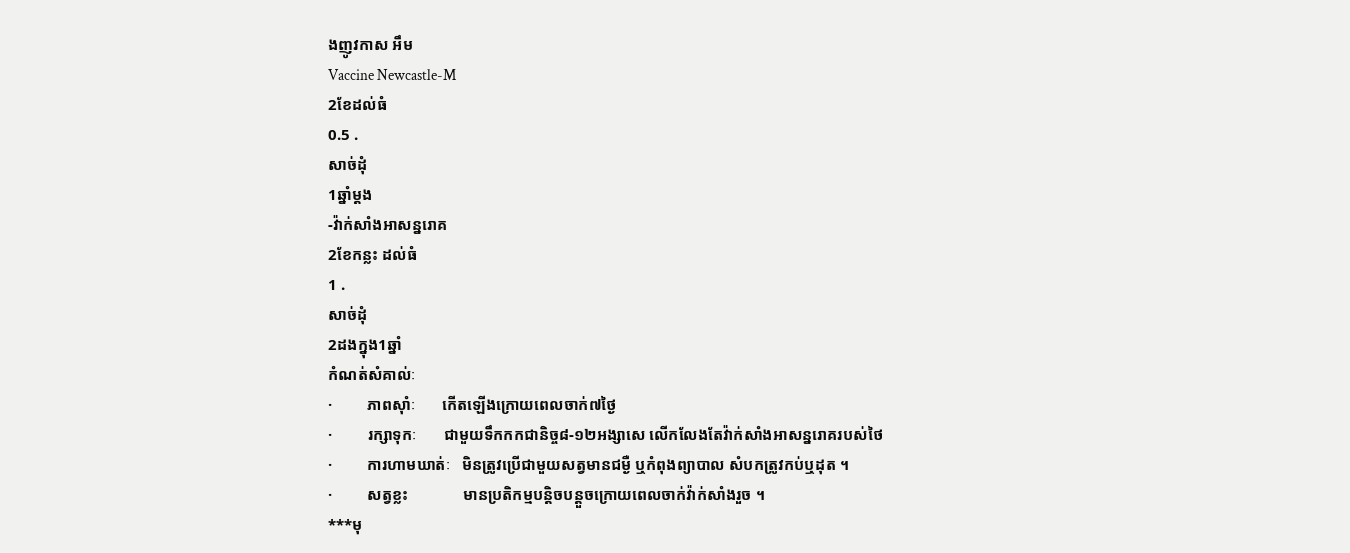ងញូវកាស អឹម
Vaccine Newcastle-M
2ខែដល់ធំ
0.5 .
សាច់ដុំ
1ឆ្នាំម្តង
-វ៉ាក់សាំងអាសន្នរោគ
2ខែកន្លះ ដល់ធំ
1 .
សាច់ដុំ
2ដងក្នុង1ឆ្នាំ
កំណត់សំគាល់ៈ
·         ភាពស៊ាំៈ       កើតឡើងក្រោយពេលចាក់៧ថ្ងៃ
·         រក្សាទុកៈ       ជាមួយទឹកកកជានិច្ច៨-១២អង្សាសេ លើកលែងតែវ៉ាក់សាំងអាសន្នរោគរបស់ថៃ
·         ការហាមឃាត់ៈ   មិនត្រូវប្រើជាមួយសត្វមានជម្ងឺ ឬកំពុងព្យាបាល សំបកត្រូវកប់ឬដុត ។
·         សត្វខ្លះ              មានប្រតិកម្មបន្តិចបន្តួចក្រោយពេលចាក់វ៉ាក់សាំងរួច ។
***មុ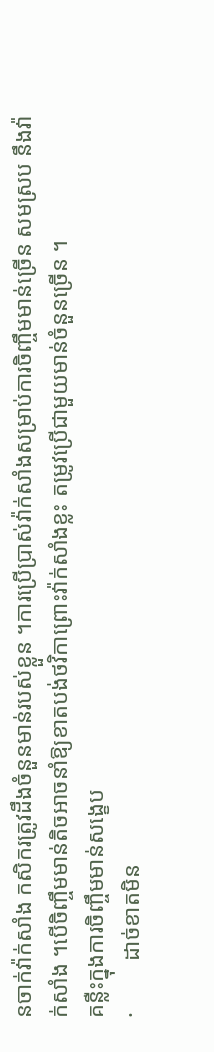នចាក់វ៉ាក់សាំង កសិករត្រូវដឹងចំនួនមាន់របស់ខ្លួន ។ការប្រើប្រាស់វ៉ាក់សាំងសម្រាប់ការចិញ្ចឹមមាន់ច្រើន សមស្រប នឹងវ៉ាក់សាំង ។បើចិញ្ចឹមមាន់តិចអាចនាំឱ្យខាតបង់ថវិកាព្រោះវ៉ាក់សាំងខ្លះ តម្រូវប្រើជាមួយមាន់ចំនួនច្រើន ។
គន្លឺះក្នុងការចិញ្ចឹមមាន់សង្ខេប
·         ដាច់ខាតមិន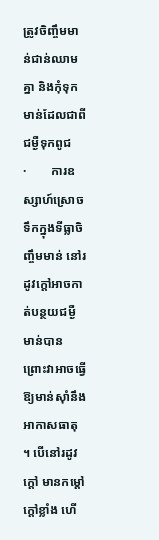ត្រូវចិញ្ចឹមមាន់ជាន់ឈាមគ្នា និងកុំទុកមាន់ដែលជាពីជម្ងឺទុកពូជ
·        ការឧស្សាហ៍ស្រោចទឹកក្នុងទីធ្លាចិញ្ចឹមមាន់ នៅរដូវក្តៅអាចកាត់បន្ថយជម្ងឺមាន់បាន ព្រោះវាអាចធ្វើឱ្យមាន់ស៊ាំនឹងអាកាសធាតុ ។ បើនៅរដូវក្តៅ មានកម្តៅក្តៅខ្លាំង ហើ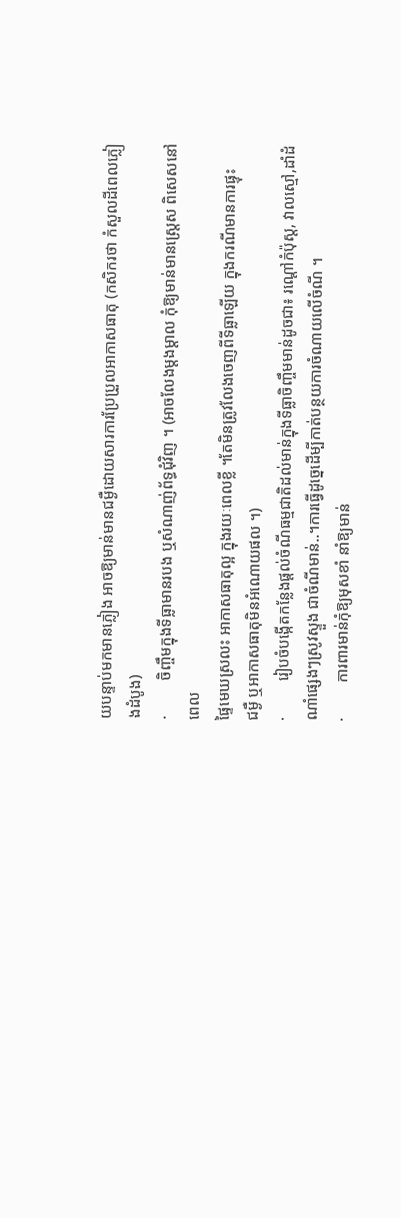យបន្ទាប់មកមានភ្លៀង អាចឱ្យមាន់មានជម្ងឺដោយសារការប្រែប្រួលអាកាសធាតុ (កសិករថា កំសួលដីពេលភ្លៀងដំបូង)
·         ចិញ្ចឹមក្នុងទីធ្លាមានរបង ឬសំណាញ់ព័ទ្ធជុំវិញ ។ (អាចលែងម្តងម្តាល កុំឱ្យមាន់មានស្រ្តេស ពិសេសនៅពេល
ផ្ទៃមេឃស្រលះ អាកាសធាតុល្អ ក្នុងរយៈពេលខ្លី ។តែមិនត្រូវលែងចេញពីទីធ្លាឡើយ ក្នុងករណីមានការផ្ទុះ
ជម្ងឺ ឬអាកាសធាតុមិនអំណោយផល ។)
·         រៀបចំបង្កើតកន្លែងផ្តល់ចំណីធម្មជាតិដល់មាន់ក្នុងទីធ្លាចិញ្ចឹមមាន់ដូចជា៖ រណ្តៅកំប៉ុស្ត, វាលស្មៅ,ដាំដំណាំផ្សេងៗស្រូវស្ទួង ជាចំណីមាន់..។ការធ្វើដូច្នេដើម្បីកាត់បន្ថយការចំណាយលើចំណី ។
·         ការពារមាន់កុំឱ្យមុសខាំ នាំឱ្យមាន់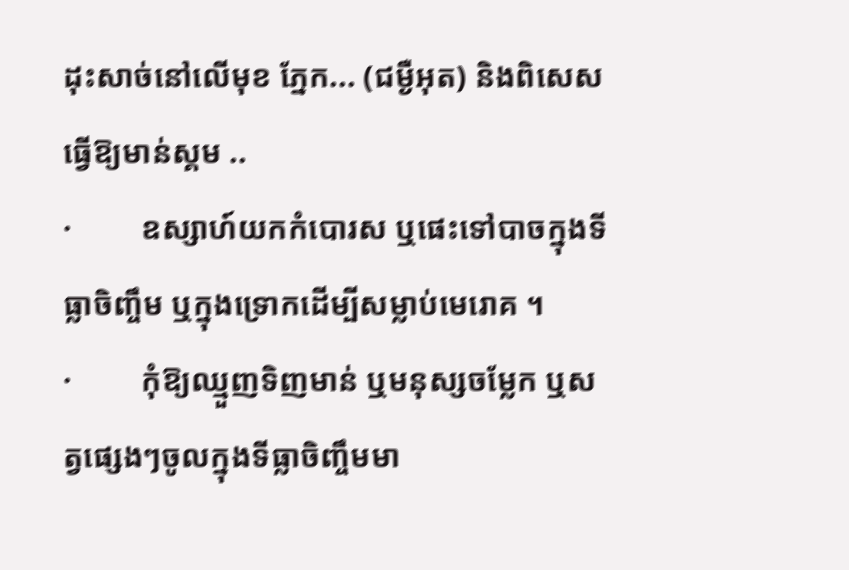ដុះសាច់នៅលើមុខ ភ្នែក... (ជម្ងឺអុត) និងពិសេសធ្វើឱ្យមាន់ស្គម ..
·         ឧស្សាហ៍យកកំបោរស ឬផេះទៅបាចក្នុងទីធ្លាចិញ្ចឹម ឬក្នុងទ្រោកដើម្បីសម្លាប់មេរោគ ។
·         កុំឱ្យឈ្មួញទិញមាន់ ឬមនុស្សចម្លែក ឬសត្វផ្សេងៗចូលក្នុងទីធ្លាចិញ្ចឹមមា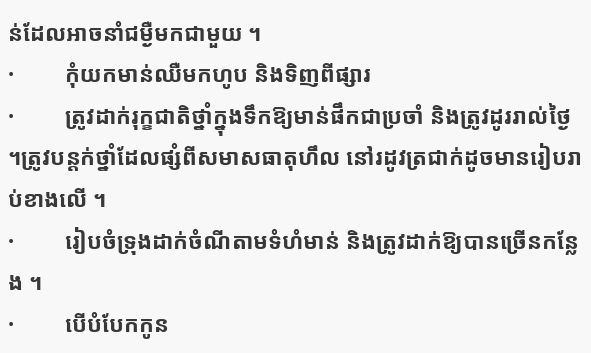ន់ដែលអាចនាំជម្ងឺមកជាមួយ ។
·         កុំយកមាន់ឈឺមកហូប និងទិញពីផ្សារ
·         ត្រូវដាក់រុក្ខជាតិថ្នាំក្នុងទឹកឱ្យមាន់ផឹកជាប្រចាំ និងត្រូវដូររាល់ថ្ងៃ ។ត្រូវបន្តក់ថ្នាំដែលផ្សំពីសមាសធាតុហឹល នៅរដូវត្រជាក់ដូចមានរៀបរាប់ខាងលើ ។
·         រៀបចំទ្រុងដាក់ចំណីតាមទំហំមាន់ និងត្រូវដាក់ឱ្យបានច្រើនកន្លែង ។
·         បើបំបែកកូន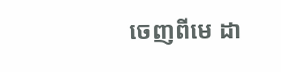ចេញពីមេ ដា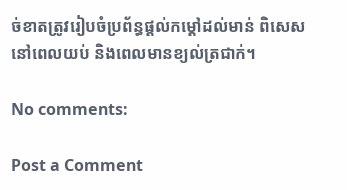ច់ខាតត្រូវរៀបចំប្រព័ន្ធផ្តល់កម្តៅដល់មាន់ ពិសេសនៅពេលយប់ និងពេលមានខ្យល់ត្រជាក់។

No comments:

Post a Comment